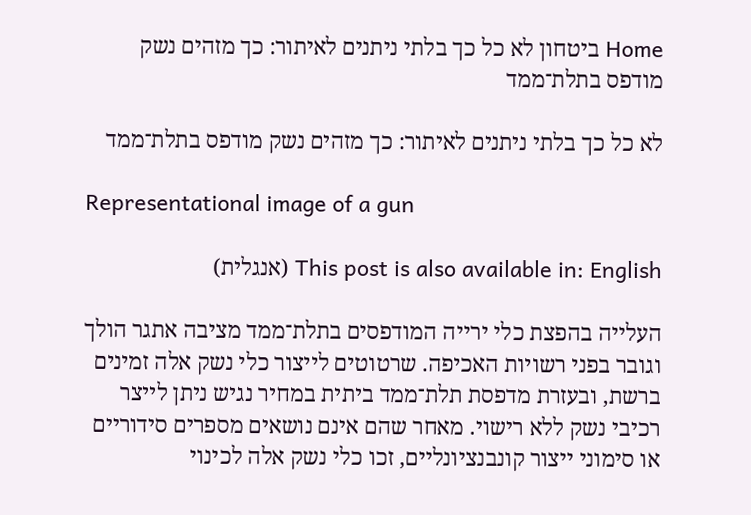Home ביטחון לא כל כך בלתי ניתנים לאיתור: כך מזהים נשק מודפס בתלת־ממד

לא כל כך בלתי ניתנים לאיתור: כך מזהים נשק מודפס בתלת־ממד

Representational image of a gun

This post is also available in: English (אנגלית)

העלייה בהפצת כלי ירייה המודפסים בתלת־ממד מציבה אתגר הולך וגובר בפני רשויות האכיפה. שרטוטים לייצור כלי נשק אלה זמינים ברשת, ובעזרת מדפסת תלת־ממד ביתית במחיר נגיש ניתן לייצר רכיבי נשק ללא רישוי. מאחר שהם אינם נושאים מספרים סידוריים או סימוני ייצור קונבנציונליים, זכו כלי נשק אלה לכינוי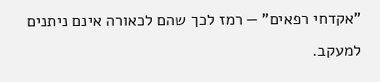"אקדחי רפאים" — רמז לכך שהם לכאורה אינם ניתנים למעקב.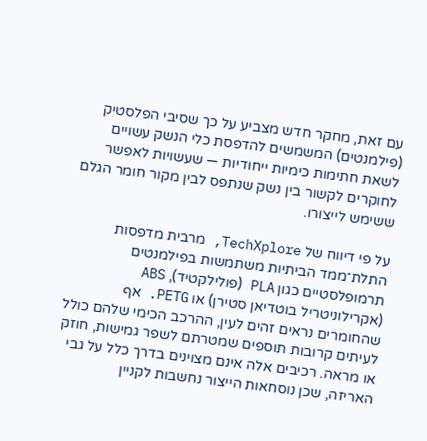עם זאת, מחקר חדש מצביע על כך שסיבי הפלסטיק (פילמנטים) המשמשים להדפסת כלי הנשק עשויים לשאת חתימות כימיות ייחודיות — שעשויות לאפשר לחוקרים לקשור בין נשק שנתפס לבין מקור חומר הגלם ששימש לייצורו.

על פי דיווח של TechXplore, מרבית מדפסות התלת־ממד הביתיות משתמשות בפילמנטים תרמופלסטיים כגון PLA (פולילקטיד), ABS (אקרילוניטריל בוטדיאן סטירן) או PETG. אף שהחומרים נראים זהים לעין, ההרכב הכימי שלהם כולל לעיתים קרובות תוספים שמטרתם לשפר גמישות, חוזק או מראה. רכיבים אלה אינם מצוינים בדרך כלל על גבי האריזה, שכן נוסחאות הייצור נחשבות לקניין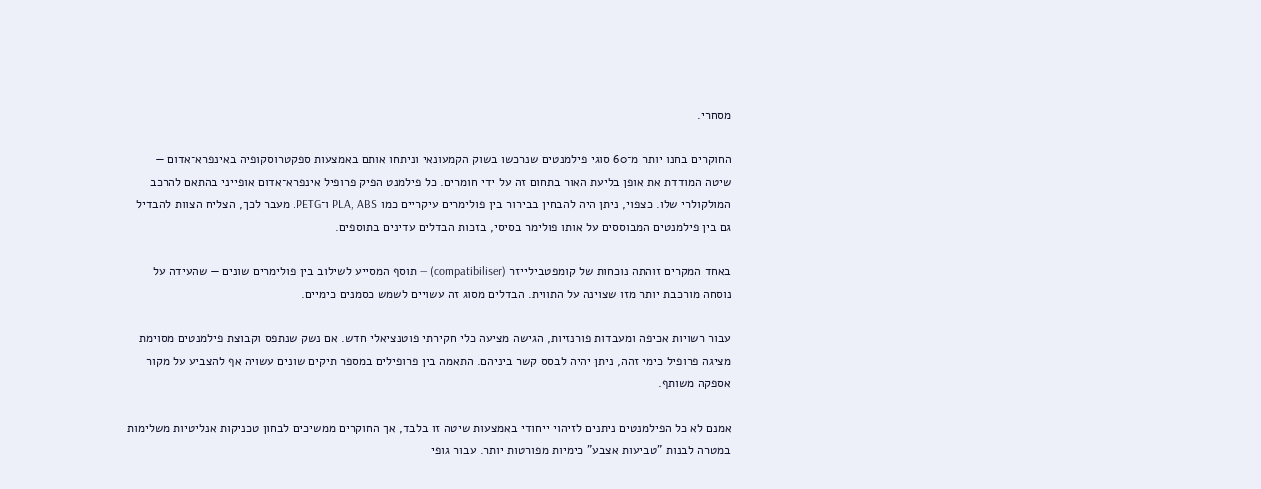מסחרי.

החוקרים בחנו יותר מ־60 סוגי פילמנטים שנרכשו בשוק הקמעונאי וניתחו אותם באמצעות ספקטרוסקופיה באינפרא־אדום — שיטה המודדת את אופן בליעת האור בתחום זה על ידי חומרים. כל פילמנט הפיק פרופיל אינפרא־אדום אופייני בהתאם להרכב המולקולרי שלו. כצפוי, ניתן היה להבחין בבירור בין פולימרים עיקריים כמו PLA, ABS ו־PETG. מעבר לכך, הצליח הצוות להבדיל גם בין פילמנטים המבוססים על אותו פולימר בסיסי, בזכות הבדלים עדינים בתוספים.

באחד המקרים זוהתה נוכחות של קומפטבילייזר (compatibiliser) — תוסף המסייע לשילוב בין פולימרים שונים — שהעידה על נוסחה מורכבת יותר מזו שצוינה על התווית. הבדלים מסוג זה עשויים לשמש כסמנים כימיים.

עבור רשויות אכיפה ומעבדות פורנזיות, הגישה מציעה כלי חקירתי פוטנציאלי חדש. אם נשק שנתפס וקבוצת פילמנטים מסוימת מציגה פרופיל כימי זהה, ניתן יהיה לבסס קשר ביניהם. התאמה בין פרופילים במספר תיקים שונים עשויה אף להצביע על מקור אספקה משותף.

אמנם לא כל הפילמנטים ניתנים לזיהוי ייחודי באמצעות שיטה זו בלבד, אך החוקרים ממשיכים לבחון טכניקות אנליטיות משלימות במטרה לבנות "טביעות אצבע" כימיות מפורטות יותר. עבור גופי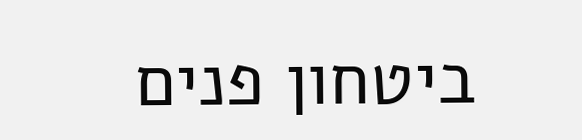ביטחון פנים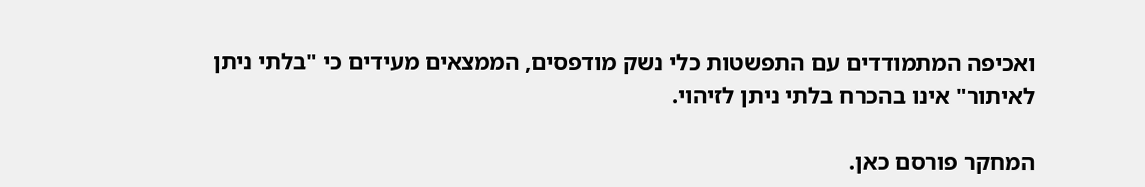ואכיפה המתמודדים עם התפשטות כלי נשק מודפסים, הממצאים מעידים כי "בלתי ניתן לאיתור" אינו בהכרח בלתי ניתן לזיהוי.

המחקר פורסם כאן.